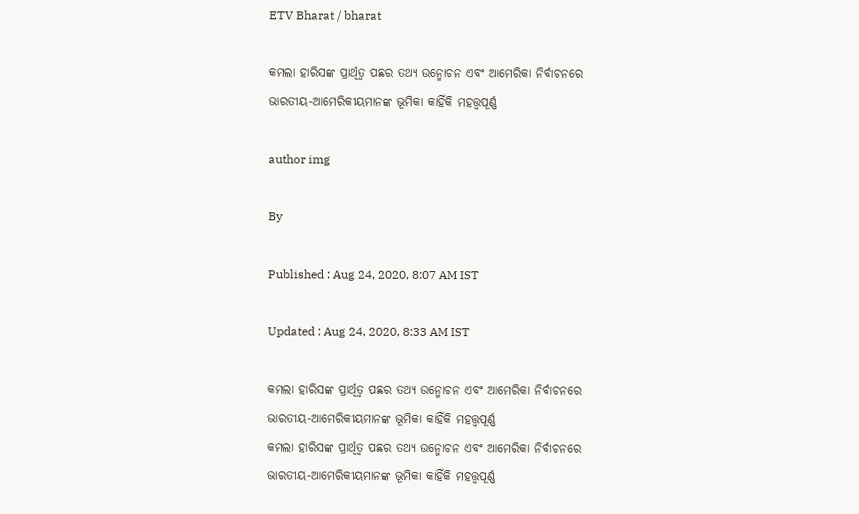ETV Bharat / bharat

କମଲା ହାରିସଙ୍କ ପ୍ରାର୍ଥିତ୍ବ ପଛର ତଥ୍ୟ ଉନ୍ମୋଚନ ଏବଂ ଆମେରିକା ନିର୍ବାଚନରେ ଭାରତୀୟ-ଆମେରିକୀୟମାନଙ୍କ ଭୂମିକା କାହିଁକି ମହତ୍ତ୍ବପୂର୍ଣ୍ଣ

author img

By

Published : Aug 24, 2020, 8:07 AM IST

Updated : Aug 24, 2020, 8:33 AM IST

କମଲା ହାରିସଙ୍କ ପ୍ରାର୍ଥିତ୍ବ ପଛର ତଥ୍ୟ ଉନ୍ମୋଚନ ଏବଂ ଆମେରିକା ନିର୍ବାଚନରେ ଭାରତୀୟ-ଆମେରିକୀୟମାନଙ୍କ ଭୂମିକା କାହିଁକି ମହତ୍ତ୍ବପୂର୍ଣ୍ଣ
କମଲା ହାରିସଙ୍କ ପ୍ରାର୍ଥିତ୍ବ ପଛର ତଥ୍ୟ ଉନ୍ମୋଚନ ଏବଂ ଆମେରିକା ନିର୍ବାଚନରେ ଭାରତୀୟ-ଆମେରିକୀୟମାନଙ୍କ ଭୂମିକା କାହିଁକି ମହତ୍ତ୍ବପୂର୍ଣ୍ଣ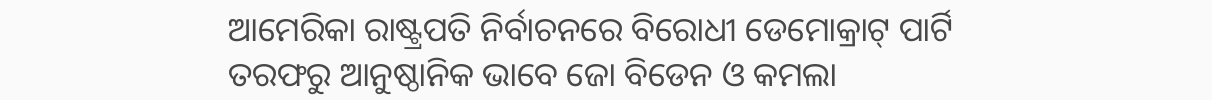ଆମେରିକା ରାଷ୍ଟ୍ରପତି ନିର୍ବାଚନରେ ବିରୋଧୀ ଡେମୋକ୍ରାଟ୍‌ ପାର୍ଟି ତରଫରୁ ଆନୁଷ୍ଠାନିକ ଭାବେ ଜୋ ବିଡେନ ଓ କମଲା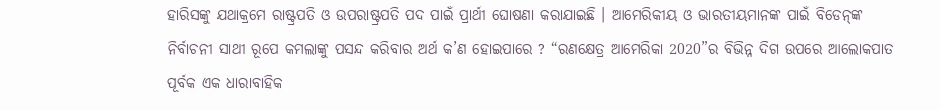ହାରିସଙ୍କୁ ଯଥାକ୍ରମେ ରାଷ୍ଟ୍ରପତି ଓ ଉପରାଷ୍ଟ୍ରପତି ପଦ ପାଇଁ ପ୍ରାର୍ଥୀ ଘୋଷଣା କରାଯାଇଛି । ଆମେରିକୀୟ ଓ ଭାରତୀୟମାନଙ୍କ ପାଇଁ ବିଡେନ୍‌ଙ୍କ ନିର୍ବାଚନୀ ସାଥୀ ରୂପେ କମଲାଙ୍କୁ ପସନ୍ଦ କରିବାର ଅର୍ଥ କ’ଣ ହୋଇପାରେ ? “ରଣକ୍ଷେତ୍ର ଆମେରିକା 2020”ର ବିଭିନ୍ନ ଦିଗ ଉପରେ ଆଲୋକପାତ ପୂର୍ବକ ଏକ ଧାରାବାହିକ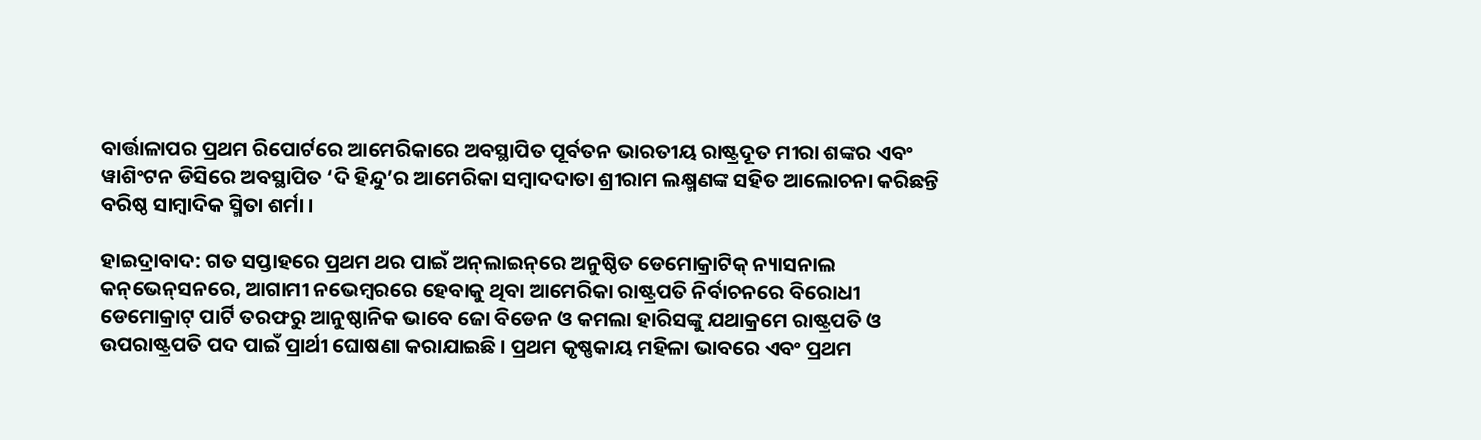ବାର୍ତ୍ତାଳାପର ପ୍ରଥମ ରିପୋର୍ଟରେ ଆମେରିକାରେ ଅବସ୍ଥାପିତ ପୂର୍ବତନ ଭାରତୀୟ ରାଷ୍ଟ୍ରଦୂତ ମୀରା ଶଙ୍କର ଏବଂ ୱାଶିଂଟନ ଡିସିରେ ଅବସ୍ଥାପିତ ‘ଦି ହିନ୍ଦୁ’ର ଆମେରିକା ସମ୍ବାଦଦାତା ଶ୍ରୀରାମ ଲକ୍ଷ୍ମଣଙ୍କ ସହିତ ଆଲୋଚନା କରିଛନ୍ତି ବରିଷ୍ଠ ସାମ୍ବାଦିକ ସ୍ମିତା ଶର୍ମା ।

ହାଇଦ୍ରାବାଦ: ଗତ ସପ୍ତାହରେ ପ୍ରଥମ ଥର ପାଇଁ ଅନ୍‌ଲାଇନ୍‌ରେ ଅନୁଷ୍ଠିତ ଡେମୋକ୍ରାଟିକ୍‌ ନ୍ୟାସନାଲ କନ୍‌ଭେନ୍‌ସନରେ, ଆଗାମୀ ନଭେମ୍ବରରେ ହେବାକୁ ଥିବା ଆମେରିକା ରାଷ୍ଟ୍ରପତି ନିର୍ବାଚନରେ ବିରୋଧୀ ଡେମୋକ୍ରାଟ୍‌ ପାର୍ଟି ତରଫରୁ ଆନୁଷ୍ଠାନିକ ଭାବେ ଜୋ ବିଡେନ ଓ କମଲା ହାରିସଙ୍କୁ ଯଥାକ୍ରମେ ରାଷ୍ଟ୍ରପତି ଓ ଉପରାଷ୍ଟ୍ରପତି ପଦ ପାଇଁ ପ୍ରାର୍ଥୀ ଘୋଷଣା କରାଯାଇଛି । ପ୍ରଥମ କୃଷ୍ଣକାୟ ମହିଳା ଭାବରେ ଏବଂ ପ୍ରଥମ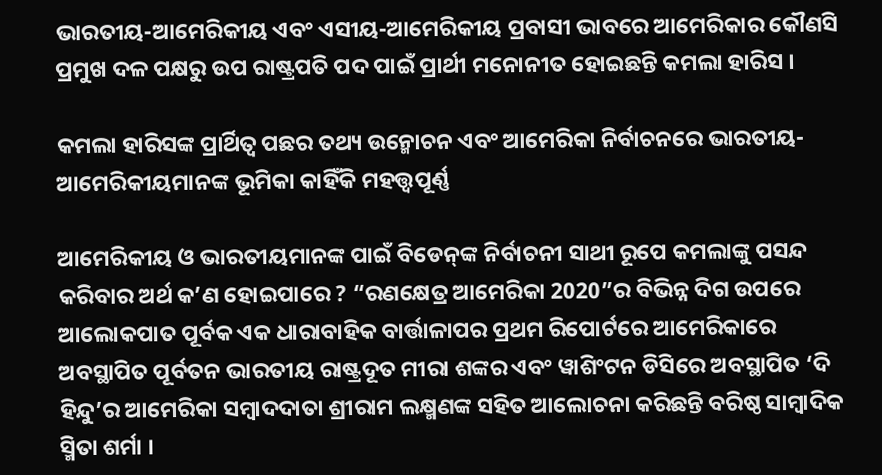ଭାରତୀୟ-ଆମେରିକୀୟ ଏବଂ ଏସୀୟ-ଆମେରିକୀୟ ପ୍ରବାସୀ ଭାବରେ ଆମେରିକାର କୌଣସି ପ୍ରମୁଖ ଦଳ ପକ୍ଷରୁ ଉପ ରାଷ୍ଟ୍ରପତି ପଦ ପାଇଁ ପ୍ରାର୍ଥୀ ମନୋନୀତ ହୋଇଛନ୍ତି କମଲା ହାରିସ ।

କମଲା ହାରିସଙ୍କ ପ୍ରାର୍ଥିତ୍ବ ପଛର ତଥ୍ୟ ଉନ୍ମୋଚନ ଏବଂ ଆମେରିକା ନିର୍ବାଚନରେ ଭାରତୀୟ-ଆମେରିକୀୟମାନଙ୍କ ଭୂମିକା କାହିଁକି ମହତ୍ତ୍ବପୂର୍ଣ୍ଣ

ଆମେରିକୀୟ ଓ ଭାରତୀୟମାନଙ୍କ ପାଇଁ ବିଡେନ୍‌ଙ୍କ ନିର୍ବାଚନୀ ସାଥୀ ରୂପେ କମଲାଙ୍କୁ ପସନ୍ଦ କରିବାର ଅର୍ଥ କ’ଣ ହୋଇପାରେ ? “ରଣକ୍ଷେତ୍ର ଆମେରିକା 2020”ର ବିଭିନ୍ନ ଦିଗ ଉପରେ ଆଲୋକପାତ ପୂର୍ବକ ଏକ ଧାରାବାହିକ ବାର୍ତ୍ତାଳାପର ପ୍ରଥମ ରିପୋର୍ଟରେ ଆମେରିକାରେ ଅବସ୍ଥାପିତ ପୂର୍ବତନ ଭାରତୀୟ ରାଷ୍ଟ୍ରଦୂତ ମୀରା ଶଙ୍କର ଏବଂ ୱାଶିଂଟନ ଡିସିରେ ଅବସ୍ଥାପିତ ‘ଦି ହିନ୍ଦୁ’ର ଆମେରିକା ସମ୍ବାଦଦାତା ଶ୍ରୀରାମ ଲକ୍ଷ୍ମଣଙ୍କ ସହିତ ଆଲୋଚନା କରିଛନ୍ତି ବରିଷ୍ଠ ସାମ୍ବାଦିକ ସ୍ମିତା ଶର୍ମା ।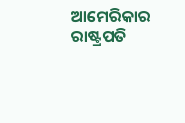ଆମେରିକାର ରାଷ୍ଟ୍ରପତି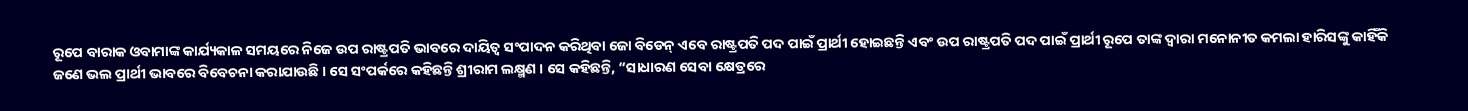ରୂପେ ବାରାକ ଓବାମାଙ୍କ କାର୍ଯ୍ୟକାଳ ସମୟରେ ନିଜେ ଉପ ରାଷ୍ଟ୍ରପତି ଭାବରେ ଦାୟିତ୍ବ ସଂପାଦନ କରିଥିବା ଜୋ ବିଡେନ୍‌ ଏବେ ରାଷ୍ଟ୍ରପତି ପଦ ପାଇଁ ପ୍ରାର୍ଥୀ ହୋଇଛନ୍ତି ଏବଂ ଉପ ରାଷ୍ଟ୍ରପତି ପଦ ପାଇଁ ପ୍ରାର୍ଥୀ ରୂପେ ତାଙ୍କ ଦ୍ବାରା ମନୋନୀତ କମଲା ହାରିସଙ୍କୁ କାହିଁକି ଜଣେ ଭଲ ପ୍ରାର୍ଥୀ ଭାବରେ ବିବେଚନା କରାଯାଉଛି । ସେ ସଂପର୍କରେ କହିଛନ୍ତି ଶ୍ରୀରାମ ଲକ୍ଷ୍ମଣ । ସେ କହିଛନ୍ତି, “ସାଧାରଣ ସେବା କ୍ଷେତ୍ରରେ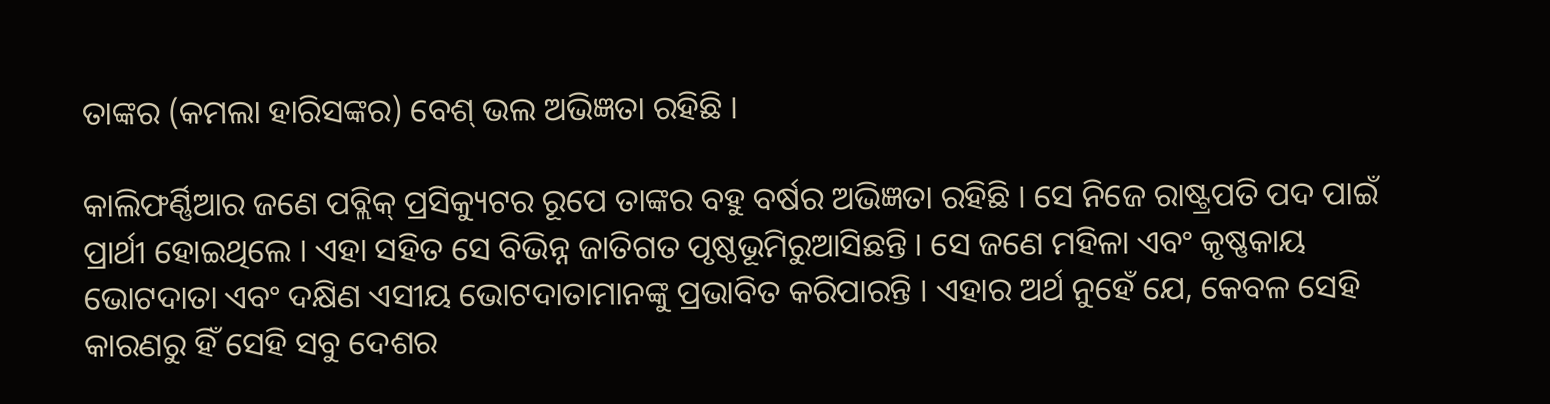ତାଙ୍କର (କମଲା ହାରିସଙ୍କର) ବେଶ୍‌ ଭଲ ଅଭିଜ୍ଞତା ରହିଛି ।

କାଲିଫର୍ଣ୍ଣିଆର ଜଣେ ପବ୍ଲିକ୍‌ ପ୍ରସିକ୍ୟୁଟର ରୂପେ ତାଙ୍କର ବହୁ ବର୍ଷର ଅଭିଜ୍ଞତା ରହିଛି । ସେ ନିଜେ ରାଷ୍ଟ୍ରପତି ପଦ ପାଇଁ ପ୍ରାର୍ଥୀ ହୋଇଥିଲେ । ଏହା ସହିତ ସେ ବିଭିନ୍ନ ଜାତିଗତ ପୃଷ୍ଠଭୂମିରୁଆସିଛନ୍ତି । ସେ ଜଣେ ମହିଳା ଏବଂ କୃଷ୍ଣକାୟ ଭୋଟଦାତା ଏବଂ ଦକ୍ଷିଣ ଏସୀୟ ଭୋଟଦାତାମାନଙ୍କୁ ପ୍ରଭାବିତ କରିପାରନ୍ତି । ଏହାର ଅର୍ଥ ନୁହେଁ ଯେ, କେବଳ ସେହି କାରଣରୁ ହିଁ ସେହି ସବୁ ଦେଶର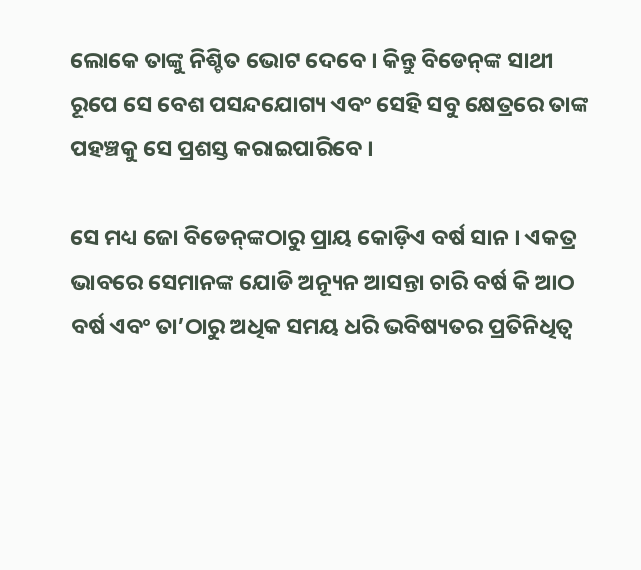ଲୋକେ ତାଙ୍କୁ ନିଶ୍ଚିତ ଭୋଟ ଦେବେ । କିନ୍ତୁ ବିଡେନ୍‌ଙ୍କ ସାଥୀ ରୂପେ ସେ ବେଶ ପସନ୍ଦଯୋଗ୍ୟ ଏବଂ ସେହି ସବୁ କ୍ଷେତ୍ରରେ ତାଙ୍କ ପହଞ୍ଚକୁ ସେ ପ୍ରଶସ୍ତ କରାଇପାରିବେ ।

ସେ ମଧ୍ୟ ଜୋ ବିଡେନ୍‌ଙ୍କଠାରୁ ପ୍ରାୟ କୋଡ଼ିଏ ବର୍ଷ ସାନ । ଏକତ୍ର ଭାବରେ ସେମାନଙ୍କ ଯୋଡି ଅନ୍ୟୂନ ଆସନ୍ତା ଚାରି ବର୍ଷ କି ଆଠ ବର୍ଷ ଏବଂ ତା’ଠାରୁ ଅଧିକ ସମୟ ଧରି ଭବିଷ୍ୟତର ପ୍ରତିନିଧିତ୍ବ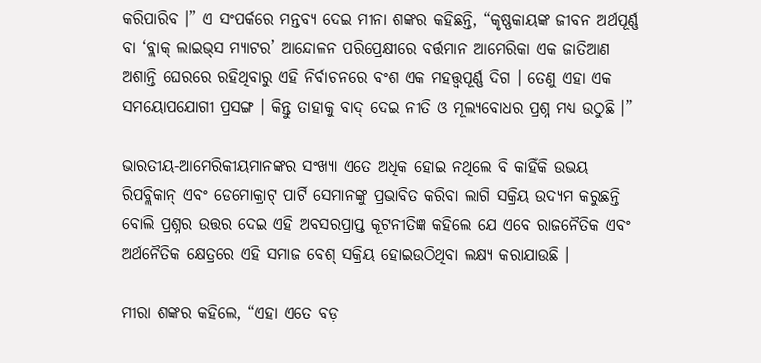କରିପାରିବ ।” ଏ ସଂପର୍କରେ ମନ୍ତବ୍ୟ ଦେଇ ମୀନା ଶଙ୍କର କହିଛନ୍ତି, “କୃଷ୍ଣକାୟଙ୍କ ଜୀବନ ଅର୍ଥପୂର୍ଣ୍ଣ ବା ‘ବ୍ଲାକ୍‌ ଲାଇଭ୍‌ସ ମ୍ୟାଟର’ ଆନ୍ଦୋଳନ ପରିପ୍ରେକ୍ଷୀରେ ବର୍ତ୍ତମାନ ଆମେରିକା ଏକ ଜାତିଆଣ ଅଶାନ୍ତି ଘେରରେ ରହିଥିବାରୁ ଏହି ନିର୍ବାଚନରେ ବଂଶ ଏକ ମହତ୍ତ୍ବପୂର୍ଣ୍ଣ ଦିଗ । ତେଣୁ ଏହା ଏକ ସମୟୋପଯୋଗୀ ପ୍ରସଙ୍ଗ । କିନ୍ତୁ ତାହାକୁ ବାଦ୍‌ ଦେଇ ନୀତି ଓ ମୂଲ୍ୟବୋଧର ପ୍ରଶ୍ନ ମଧ୍ୟ ଉଠୁଛି ।”

ଭାରତୀୟ-ଆମେରିକୀୟମାନଙ୍କର ସଂଖ୍ୟା ଏତେ ଅଧିକ ହୋଇ ନଥିଲେ ବି କାହିଁକି ଉଭୟ ରିପବ୍ଲିକାନ୍‌ ଏବଂ ଡେମୋକ୍ରାଟ୍‌ ପାର୍ଟି ସେମାନଙ୍କୁ ପ୍ରଭାବିତ କରିବା ଲାଗି ସକ୍ରିୟ ଉଦ୍ୟମ କରୁଛନ୍ତି ବୋଲି ପ୍ରଶ୍ନର ଉତ୍ତର ଦେଇ ଏହି ଅବସରପ୍ରାପ୍ତ କୂଟନୀତିଜ୍ଞ କହିଲେ ଯେ ଏବେ ରାଜନୈତିକ ଏବଂ ଅର୍ଥନୈତିକ କ୍ଷେତ୍ରରେ ଏହି ସମାଜ ବେଶ୍‌ ସକ୍ରିୟ ହୋଇଉଠିଥିବା ଲକ୍ଷ୍ୟ କରାଯାଉଛି ।

ମୀରା ଶଙ୍କର କହିଲେ, “ଏହା ଏତେ ବଡ଼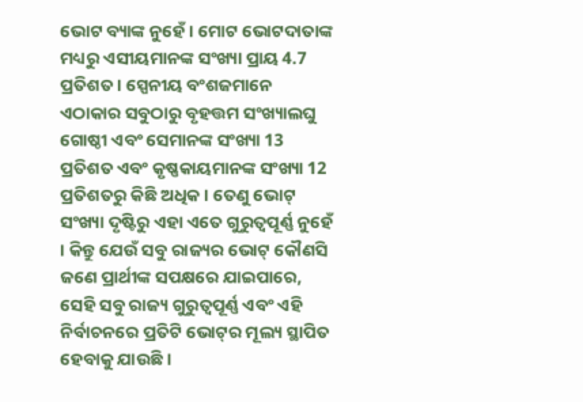ଭୋଟ ବ୍ୟାଙ୍କ ନୁହେଁ । ମୋଟ ଭୋଟଦାତାଙ୍କ ମଧ୍ୟରୁ ଏସୀୟମାନଙ୍କ ସଂଖ୍ୟା ପ୍ରାୟ 4.7 ପ୍ରତିଶତ । ସ୍ପେନୀୟ ବଂଶଜମାନେ ଏଠାକାର ସବୁଠାରୁ ବୃହତ୍ତମ ସଂଖ୍ୟାଲଘୁ ଗୋଷ୍ଠୀ ଏବଂ ସେମାନଙ୍କ ସଂଖ୍ୟା 13 ପ୍ରତିଶତ ଏବଂ କୃଷ୍ଣକାୟମାନଙ୍କ ସଂଖ୍ୟା 12 ପ୍ରତିଶତରୁ କିଛି ଅଧିକ । ତେଣୁ ଭୋଟ୍‌ ସଂଖ୍ୟା ଦୃଷ୍ଟିରୁ ଏହା ଏତେ ଗୁରୁତ୍ବପୂର୍ଣ୍ଣ ନୁହେଁ । କିନ୍ତୁ ଯେଉଁ ସବୁ ରାଜ୍ୟର ଭୋଟ୍‌ କୌଣସି ଜଣେ ପ୍ରାର୍ଥୀଙ୍କ ସପକ୍ଷରେ ଯାଇପାରେ, ସେହି ସବୁ ରାଜ୍ୟ ଗୁରୁତ୍ବପୂର୍ଣ୍ଣ ଏବଂ ଏହି ନିର୍ବାଚନରେ ପ୍ରତିଟି ଭୋଟ୍‌ର ମୂଲ୍ୟ ସ୍ଥାପିତ ହେବାକୁ ଯାଉଛି ।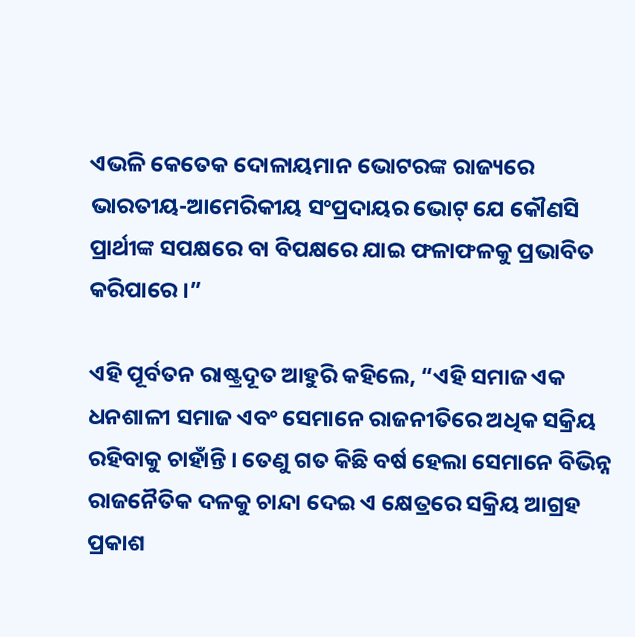ଏଭଳି କେତେକ ଦୋଳାୟମାନ ଭୋଟରଙ୍କ ରାଜ୍ୟରେ ଭାରତୀୟ-ଆମେରିକୀୟ ସଂପ୍ରଦାୟର ଭୋଟ୍‌ ଯେ କୌଣସି ପ୍ରାର୍ଥୀଙ୍କ ସପକ୍ଷରେ ବା ବିପକ୍ଷରେ ଯାଇ ଫଳାଫଳକୁ ପ୍ରଭାବିତ କରିପାରେ ।”

ଏହି ପୂର୍ବତନ ରାଷ୍ଟ୍ରଦୂତ ଆହୁରି କହିଲେ, “ଏହି ସମାଜ ଏକ ଧନଶାଳୀ ସମାଜ ଏବଂ ସେମାନେ ରାଜନୀତିରେ ଅଧିକ ସକ୍ରିୟ ରହିବାକୁ ଚାହାଁନ୍ତି । ତେଣୁ ଗତ କିଛି ବର୍ଷ ହେଲା ସେମାନେ ବିଭିନ୍ନ ରାଜନୈତିକ ଦଳକୁ ଚାନ୍ଦା ଦେଇ ଏ କ୍ଷେତ୍ରରେ ସକ୍ରିୟ ଆଗ୍ରହ ପ୍ରକାଶ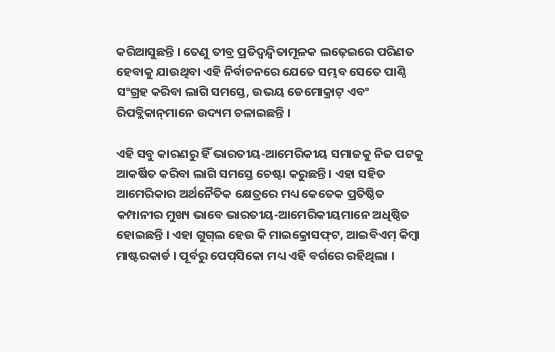କରିଆସୁଛନ୍ତି । ତେଣୁ ତୀବ୍ର ପ୍ରତିଦ୍ବନ୍ଦ୍ବିତାମୂଳକ ଲଢ଼େଇରେ ପରିଣତ ହେବାକୁ ଯାଉଥିବା ଏହି ନିର୍ବାଚନରେ ଯେତେ ସମ୍ଭବ ସେତେ ପାଣ୍ଠି ସଂଗ୍ରହ କରିବା ଲାଗି ସମସ୍ତେ, ଉଭୟ ଡେମୋକ୍ରାଟ୍‌ ଏବଂ ରିପବ୍ଲିକାନ୍‌ମାନେ ଉଦ୍ୟମ ଚଳାଇଛନ୍ତି ।

ଏହି ସବୁ କାରଣରୁ ହିଁ ଭାରତୀୟ-ଆମେରିକୀୟ ସମାଜକୁ ନିଜ ପଟକୁ ଆକର୍ଷିତ କରିବା ଲାଗି ସମସ୍ତେ ଚେଷ୍ଟା କରୁଛନ୍ତି । ଏହା ସହିତ ଆମେରିକାର ଅର୍ଥନୈତିକ କ୍ଷେତ୍ରରେ ମଧ୍ୟ କେତେକ ପ୍ରତିଷ୍ଠିତ କମ୍ପାନୀର ମୁଖ୍ୟ ଭାବେ ଭାରତୀୟ-ଆମେରିକୀୟମାନେ ଅଧିଷ୍ଠିତ ହୋଇଛନ୍ତି । ଏହା ଗୁଗ୍‌ଲ ହେଉ କି ମାଇକ୍ରୋସଫ୍‌ଟ, ଆଇବିଏମ୍‌ କିମ୍ବା ମାଷ୍ଟରକାର୍ଡ । ପୂର୍ବରୁ ପେପ୍‌ସିକୋ ମଧ୍ୟ ଏହି ବର୍ଗରେ ରହିଥିଲା ।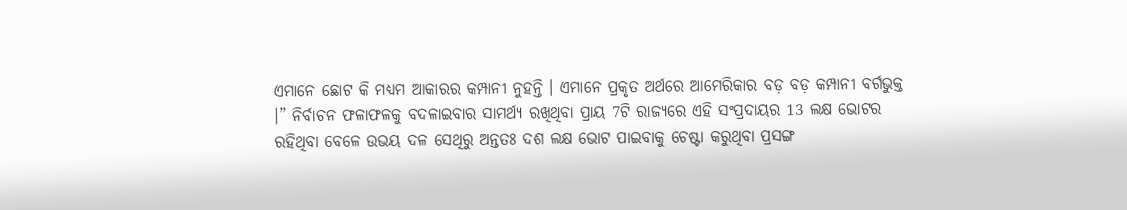ଏମାନେ ଛୋଟ କି ମଧ୍ୟମ ଆକାରର କମ୍ପାନୀ ନୁହନ୍ତି । ଏମାନେ ପ୍ରକୃତ ଅର୍ଥରେ ଆମେରିକାର ବଡ଼ ବଡ଼ କମ୍ପାନୀ ବର୍ଗଭୁକ୍ତ ।” ନିର୍ବାଚନ ଫଳାଫଳକୁ ବଦଳାଇବାର ସାମର୍ଥ୍ୟ ରଖିଥିବା ପ୍ରାୟ 7ଟି ରାଜ୍ୟରେ ଏହି ସଂପ୍ରଦାୟର 13 ଲକ୍ଷ ଭୋଟର ରହିଥିବା ବେଳେ ଉଭୟ ଦଳ ସେଥିରୁ ଅନ୍ତତଃ ଦଶ ଲକ୍ଷ ଭୋଟ ପାଇବାକୁ ଚେଷ୍ଟା କରୁଥିବା ପ୍ରସଙ୍ଗ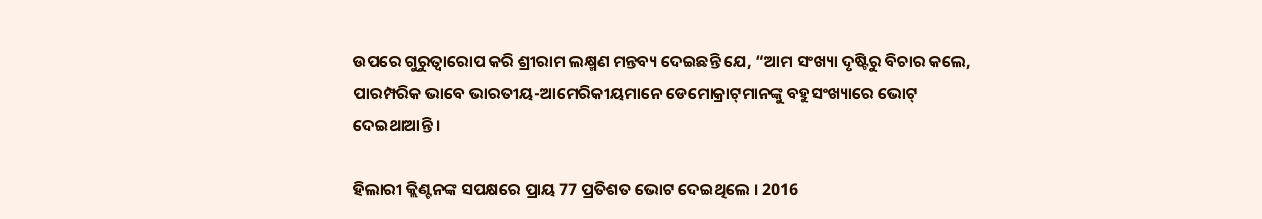ଉପରେ ଗୁରୁତ୍ବାରୋପ କରି ଶ୍ରୀରାମ ଲକ୍ଷ୍ମଣ ମନ୍ତବ୍ୟ ଦେଇଛନ୍ତି ଯେ, “ଆମ ସଂଖ୍ୟା ଦୃଷ୍ଟିରୁ ବିଚାର କଲେ, ପାରମ୍ପରିକ ଭାବେ ଭାରତୀୟ-ଆମେରିକୀୟମାନେ ଡେମୋକ୍ରାଟ୍‌ମାନଙ୍କୁ ବହୁସଂଖ୍ୟାରେ ଭୋଟ୍‌ ଦେଇଥାଆନ୍ତି ।

ହିଲାରୀ କ୍ଲିଣ୍ଟନଙ୍କ ସପକ୍ଷରେ ପ୍ରାୟ 77 ପ୍ରତିଶତ ଭୋଟ ଦେଇଥିଲେ । 2016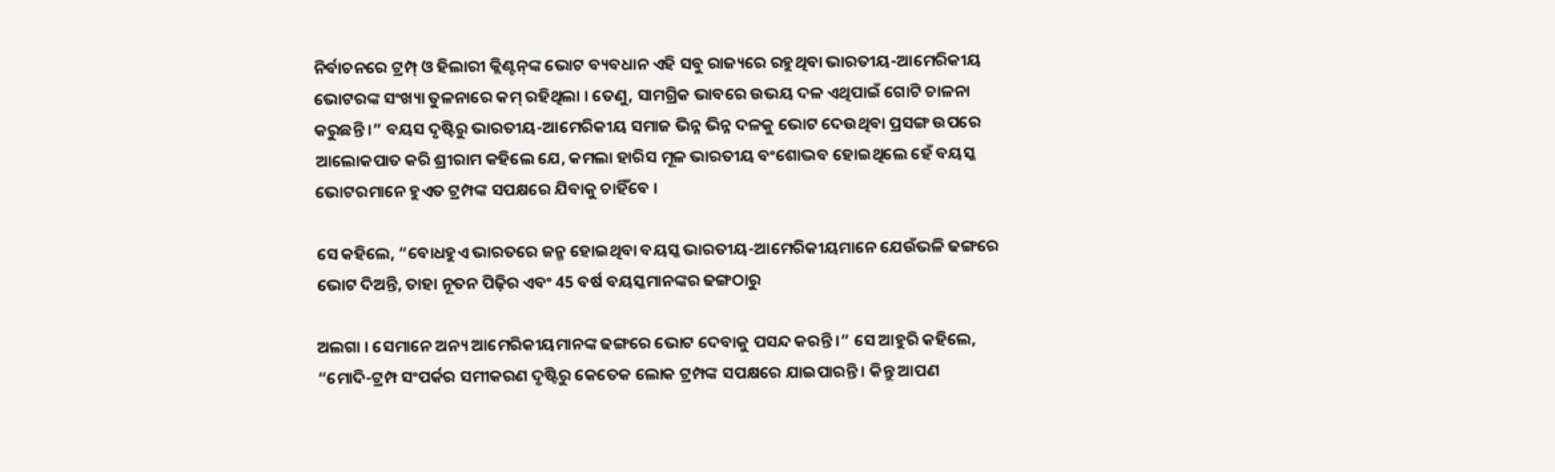ନିର୍ବାଚନରେ ଟ୍ରମ୍ପ୍‌ ଓ ହିଲାରୀ କ୍ଲିଣ୍ଟନ୍‌ଙ୍କ ଭୋଟ ବ୍ୟବଧାନ ଏହି ସବୁ ରାଜ୍ୟରେ ରହୁଥିବା ଭାରତୀୟ-ଆମେରିକୀୟ ଭୋଟରଙ୍କ ସଂଖ୍ୟା ତୁଳନାରେ କମ୍‌ ରହିଥିଲା । ତେଣୁ, ସାମଗ୍ରିକ ଭାବରେ ଉଭୟ ଦଳ ଏଥିପାଇଁ ଗୋଟି ଚାଳନା କରୁଛନ୍ତି ।” ବୟସ ଦୃଷ୍ଟିରୁ ଭାରତୀୟ-ଆମେରିକୀୟ ସମାଜ ଭିନ୍ନ ଭିନ୍ନ ଦଳକୁ ଭୋଟ ଦେଉଥିବା ପ୍ରସଙ୍ଗ ଉପରେ ଆଲୋକପାତ କରି ଶ୍ରୀରାମ କହିଲେ ଯେ, କମଲା ହାରିସ ମୂଳ ଭାରତୀୟ ବଂଶୋଦ୍ଭବ ହୋଇଥିଲେ ହେଁ ବୟସ୍କ ଭୋଟରମାନେ ହୁଏତ ଟ୍ରମ୍ପଙ୍କ ସପକ୍ଷରେ ଯିବାକୁ ଚାହିଁବେ ।

ସେ କହିଲେ, “ବୋଧହୁଏ ଭାରତରେ ଜନ୍ମ ହୋଇଥିବା ବୟସ୍କ ଭାରତୀୟ-ଆମେରିକୀୟମାନେ ଯେଉଁଭଳି ଢଙ୍ଗରେ ଭୋଟ ଦିଅନ୍ତି, ତାହା ନୂତନ ପିଢ଼ିର ଏବଂ 45 ବର୍ଷ ବୟସ୍କମାନଙ୍କର ଢଙ୍ଗଠାରୁ

ଅଲଗା । ସେମାନେ ଅନ୍ୟ ଆମେରିକୀୟମାନଙ୍କ ଢଙ୍ଗରେ ଭୋଟ ଦେବାକୁ ପସନ୍ଦ କରନ୍ତି ।” ସେ ଆହୁରି କହିଲେ, “ମୋଦି-ଟ୍ରମ୍ପ ସଂପର୍କର ସମୀକରଣ ଦୃଷ୍ଟିରୁ କେତେକ ଲୋକ ଟ୍ରମ୍ପଙ୍କ ସପକ୍ଷରେ ଯାଇପାରନ୍ତି । କିନ୍ତୁ ଆପଣ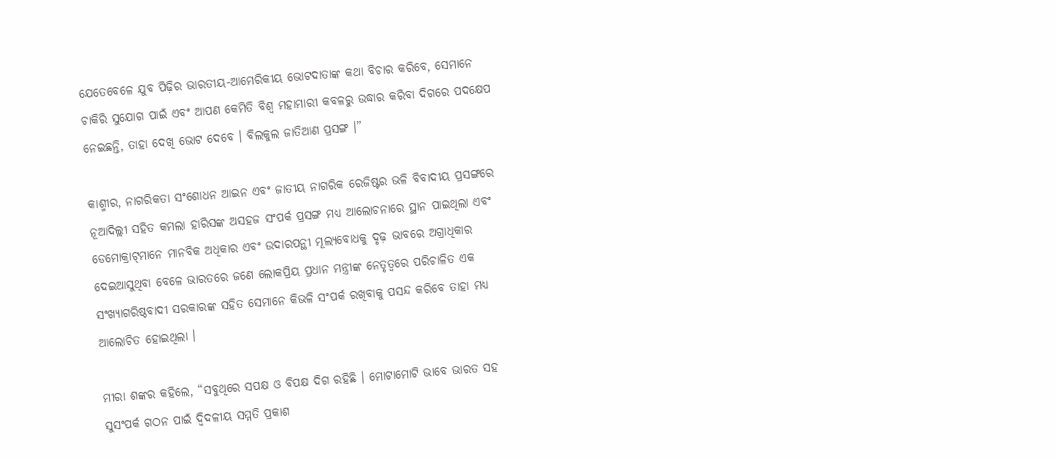ଯେତେବେଳେ ଯୁବ ପିଢ଼ିର ଭାରତୀୟ-ଆମେରିକୀୟ ଭୋଟଦାତାଙ୍କ କଥା ବିଚାର କରିବେ, ସେମାନେ ଚାକିରି ସୁଯୋଗ ପାଇଁ ଏବଂ ଆପଣ କେମିତି ବିଶ୍ବ ମହାମାରୀ କବଳରୁ ଉଦ୍ଧାର କରିବା ଦିଗରେ ପଦକ୍ଷେପ ନେଇଛନ୍ତି, ତାହା ଦେଖି ଭୋଟ ଦେବେ । ବିଲକୁଲ ଜାତିଆଣ ପ୍ରସଙ୍ଗ ।”

କାଶ୍ମୀର, ନାଗରିକତା ସଂଶୋଧନ ଆଇନ ଏବଂ ଜାତୀୟ ନାଗରିକ ରେଜିଷ୍ଟର ଭଳି ବିବାଦୀୟ ପ୍ରସଙ୍ଗରେ ନୂଆଦିଲ୍ଲୀ ସହିତ କମଲା ହାରିସଙ୍କ ଅସହଜ ସଂପର୍କ ପ୍ରସଙ୍ଗ ମଧ୍ୟ ଆଲୋଚନାରେ ସ୍ଥାନ ପାଇଥିଲା ଏବଂ ଡେମୋକ୍ରାଟ୍‌ମାନେ ମାନବିକ ଅଧିକାର ଏବଂ ଉଦାରପନ୍ଥୀ ମୂଲ୍ୟବୋଧକୁ ଦୃଢ଼ ଭାବରେ ଅଗ୍ରାଧିକାର ଦେଇଆସୁଥିବା ବେଳେ ଭାରତରେ ଜଣେ ଲୋକପ୍ରିୟ ପ୍ରଧାନ ମନ୍ତ୍ରୀଙ୍କ ନେତୃତ୍ବରେ ପରିଚାଳିତ ଏକ ସଂଖ୍ୟାଗରିଷ୍ଠବାଦୀ ସରକାରଙ୍କ ସହିତ ସେମାନେ କିଭଳି ସଂପର୍କ ରଖିବାକୁ ପସନ୍ଦ କରିବେ ତାହା ମଧ୍ୟ ଆଲୋଚିତ ହୋଇଥିଲା ।

ମୀରା ଶଙ୍କର କହିଲେ, “ସବୁଥିରେ ସପକ୍ଷ ଓ ବିପକ୍ଷ ଦିଗ ରହିଛି । ମୋଟାମୋଟି ଭାବେ ଭାରତ ସହ ସୁସଂପର୍କ ଗଠନ ପାଇଁ ଦ୍ବିଦଳୀୟ ସମ୍ମତି ପ୍ରକାଶ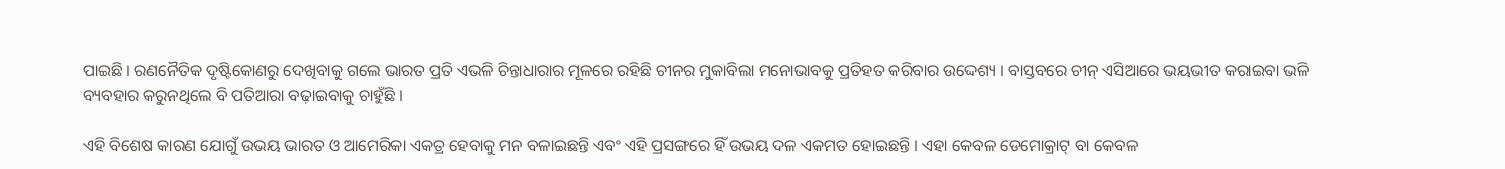ପାଇଛି । ରଣନୈତିକ ଦୃଷ୍ଟିକୋଣରୁ ଦେଖିବାକୁ ଗଲେ ଭାରତ ପ୍ରତି ଏଭଳି ଚିନ୍ତାଧାରାର ମୂଳରେ ରହିଛି ଚୀନର ମୁକାବିଲା ମନୋଭାବକୁ ପ୍ରତିହତ କରିବାର ଉଦ୍ଦେଶ୍ୟ । ବାସ୍ତବରେ ଚୀନ୍‌ ଏସିଆରେ ଭୟଭୀତ କରାଇବା ଭଳି ବ୍ୟବହାର କରୁନଥିଲେ ବି ପତିଆରା ବଢ଼ାଇବାକୁ ଚାହୁଁଛି ।

ଏହି ବିଶେଷ କାରଣ ଯୋଗୁଁ ଉଭୟ ଭାରତ ଓ ଆମେରିକା ଏକତ୍ର ହେବାକୁ ମନ ବଳାଇଛନ୍ତି ଏବଂ ଏହି ପ୍ରସଙ୍ଗରେ ହିଁ ଉଭୟ ଦଳ ଏକମତ ହୋଇଛନ୍ତି । ଏହା କେବଳ ଡେମୋକ୍ରାଟ୍‌ ବା କେବଳ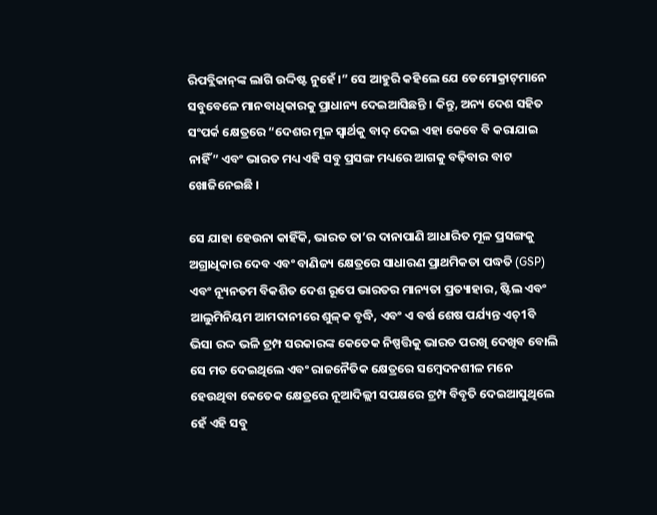ରିପବ୍ଲିକାନ୍‌ଙ୍କ ଲାଗି ଉଦ୍ଦିଷ୍ଟ ନୁହେଁ ।” ସେ ଆହୁରି କହିଲେ ଯେ ଡେମୋକ୍ରାଟ୍‌ମାନେ ସବୁବେଳେ ମାନବାଧିକାରକୁ ପ୍ରାଧାନ୍ୟ ଦେଇଆସିଛନ୍ତି । କିନ୍ତୁ, ଅନ୍ୟ ଦେଶ ସହିତ ସଂପର୍କ କ୍ଷେତ୍ରରେ “ଦେଶର ମୂଳ ସ୍ବାର୍ଥକୁ ବାଦ୍‌ ଦେଇ ଏହା କେବେ ବି କରାଯାଇ ନାହିଁ” ଏବଂ ଭାରତ ମଧ୍ୟ ଏହି ସବୁ ପ୍ରସଙ୍ଗ ମଧ୍ୟରେ ଆଗକୁ ବଢ଼ିବାର ବାଟ ଖୋଜିନେଇଛି ।

ସେ ଯାହା ହେଉନା କାହିଁକି, ଭାରତ ତା’ର ଦାନାପାଣି ଆଧାରିତ ମୂଳ ପ୍ରସଙ୍ଗକୁ ଅଗ୍ରାଧିକାର ଦେବ ଏବଂ ବାଣିଜ୍ୟ କ୍ଷେତ୍ରରେ ସାଧାରଣ ପ୍ରାଥମିକତା ପଦ୍ଧତି (GSP) ଏବଂ ନ୍ୟୂନତମ ବିକଶିତ ଦେଶ ରୂପେ ଭାରତର ମାନ୍ୟତା ପ୍ରତ୍ୟାହାର, ଷ୍ଟିଲ ଏବଂ ଆଲୁମିନିୟମ ଆମଦାନୀରେ ଶୁଳ୍‌କ ବୃଦ୍ଧି, ଏବଂ ଏ ବର୍ଷ ଶେଷ ପର୍ଯ୍ୟନ୍ତ ଏଚ୍‌1ବି ଭିସା ରଦ୍ଦ ଭଳି ଟ୍ରମ୍ପ ସରକାରଙ୍କ କେତେକ ନିଷ୍ପତ୍ତିକୁ ଭାରତ ପରଖି ଦେଖିବ ବୋଲି ସେ ମତ ଦେଇଥିଲେ ଏବଂ ରାଜନୈତିକ କ୍ଷେତ୍ରରେ ସମ୍ବେଦନଶୀଳ ମନେ ହେଉଥିବା କେତେକ କ୍ଷେତ୍ରରେ ନୂଆଦିଲ୍ଲୀ ସପକ୍ଷରେ ଟ୍ରମ୍ପ ବିବୃତି ଦେଇଆସୁଥିଲେ ହେଁ ଏହି ସବୁ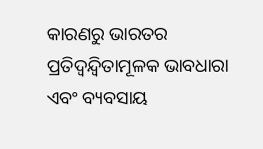କାରଣରୁ ଭାରତର ପ୍ରତିଦ୍ବନ୍ଦ୍ବିତାମୂଳକ ଭାବଧାରା ଏବଂ ବ୍ୟବସାୟ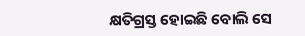କ୍ଷତିଗ୍ରସ୍ତ ହୋଇଛି ବୋଲି ସେ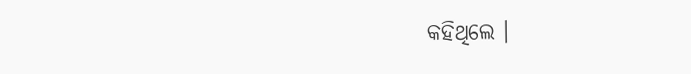କହିଥିଲେ ।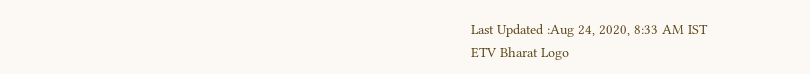Last Updated :Aug 24, 2020, 8:33 AM IST
ETV Bharat Logo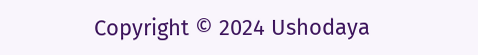Copyright © 2024 Ushodaya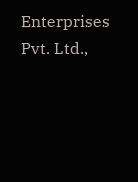Enterprises Pvt. Ltd.,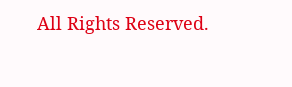All Rights Reserved.